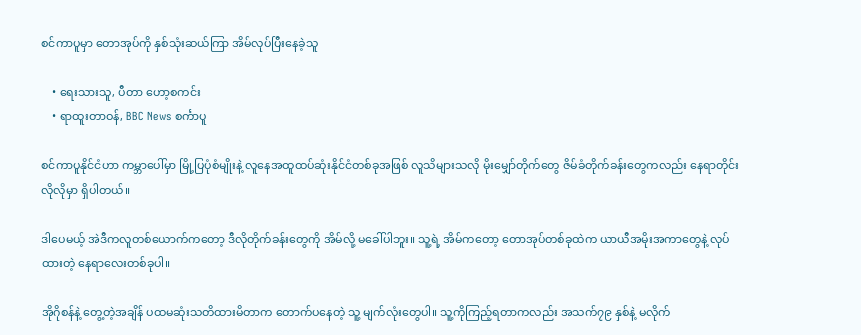စင်ကာပူမှာ တောအုပ်ကို နှစ်သုံးဆယ်ကြာ အိမ်လုပ်ပြီးနေခဲ့သူ

    • ရေးသားသူ, ပီတာ ဟော့စကင်း
    • ရာထူးတာဝန်, BBC News စင်္ကာပူ

စင်ကာပူနိုင်ငံဟာ ကမ္ဘာပေါ်မှာ မြို့ပြပုံစံမျိုးနဲ့ လူနေအထူထပ်ဆုံးနိုင်ငံတစ်ခုအဖြစ် လူသိများသလို မိုးမျှော်တိုက်တွေ ဇိမ်ခံတိုက်ခန်းတွေကလည်း နေရာတိုင်းလိုလိုမှာ ရှိပါတယ်။

ဒါပေမယ့် အဲဒီကလူတစ်ယောက်ကတော့ ဒီလိုတိုက်ခန်းတွေကို အိမ်လို့ မခေါ်ပါဘူး။ သူ့ရဲ့ အိမ်ကတော့ တောအုပ်တစ်ခုထဲက ယာယီအမိုးအကာတွေနဲ့ လုပ်ထားတဲ့ နေရာလေးတစ်ခုပါ။

အိုဂိုစန်နဲ့ တွေ့တဲ့အချိန် ပထမဆုံးသတိထားမိတာက တောက်ပနေတဲ့ သူ့ မျက်လုံးတွေပါ။ သူ့ကိုကြည့်ရတာကလည်း အသက်၇၉ နှစ်နဲ့ မလိုက်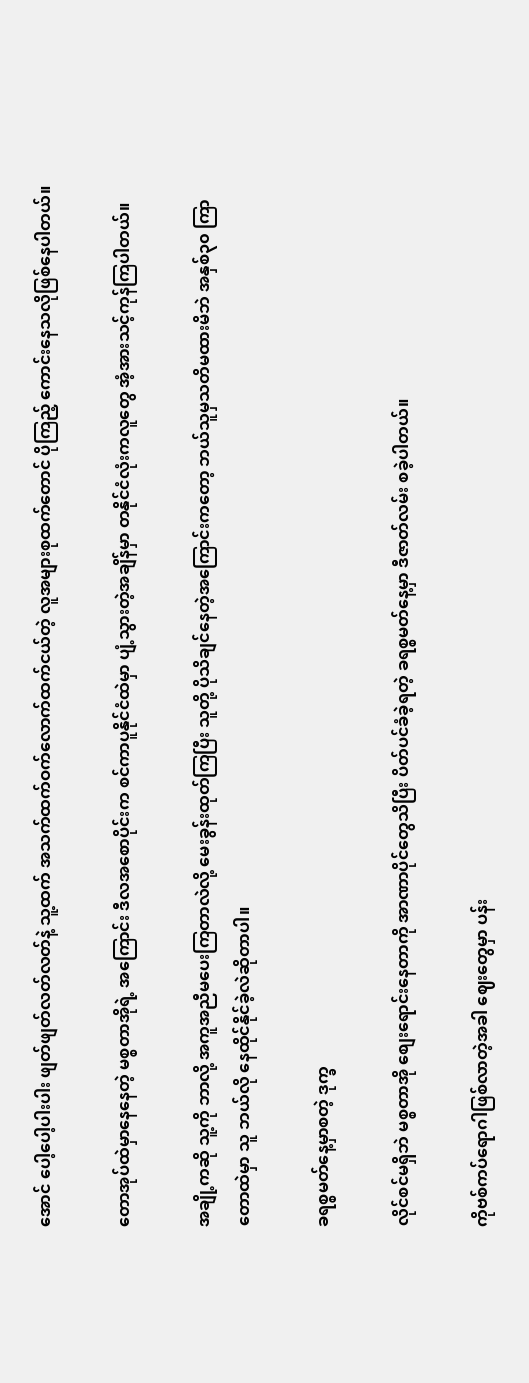အောင် ပေါ့ပေါ့ပါးပါး ဖျတ်ဖျတ်လတ်လတ်နဲ့ သူ့ထက် အသက်ထက်ဝက်လောက်ထက်ငယ်တဲ့ လူအများစုထက်တောင် ပိုကြည့် ကောင်းနေသလိုဖြစ်နေပါတယ်။

တောအုပ်ထဲမှာနေနေတဲ့ မစ္စတာအိုရဲ့ အကြောင်း ဒီလအစောပိုင်းက စင်ကာပူနိုင်ငံထဲမှာ ပျံ့သွားတဲ့အချိန်မှာ တနိုင်ငံလုံးကလူတွေ အံ့အားသင့်ကုန်ကြပါတယ်။

အချို့ကဆို သူ့ကို ဘာလို့ အကူအညီမပေးကြတာလဲလို့ မေးခွန်းထုတ်ကြပြီး သူတို့ ပိုသိချင်နေတဲ့အကြောင်းကတော့ ဘယ်သူမှသတိမထားမိဘဲ အနှစ်၃၀ ကြာ တောထဲမှာ သူ ဘယ်လို နေထိုင်နိုင်ခဲ့လဲဆိုတာပါ။

ခရစ္စမတ်နေ့မှာစတဲ့ ဒုက္ခ

လိုင်စင်မရှိဘဲ မစ္စတာအို စျေးရောင်းနေတာကို အာဏာပိုင်တွေသိပြီး ပိတ်ပင်ခံခဲ့ရတဲ့ ခရစ္စမတ်နေ့မှာ ဒီဇာတ်လမ်း စခဲ့ပါတယ်။

ကိုဗစ်ကပ်ရောဂါဖြစ်လာတဲ့အခါ ဈေးတွေမှာ ပန်း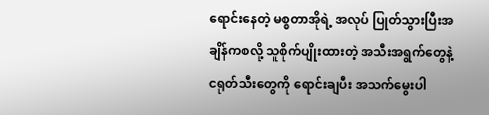ရောင်းနေတဲ့ မစ္စတာအိုရဲ့ အလုပ် ပြုတ်သွားပြီးအချိန်ကစလို့ သူစိုက်ပျိုးထားတဲ့ အသီးအရွက်တွေနဲ့ ငရုတ်သီးတွေကို ရောင်းချပီး အသက်မွေးပါ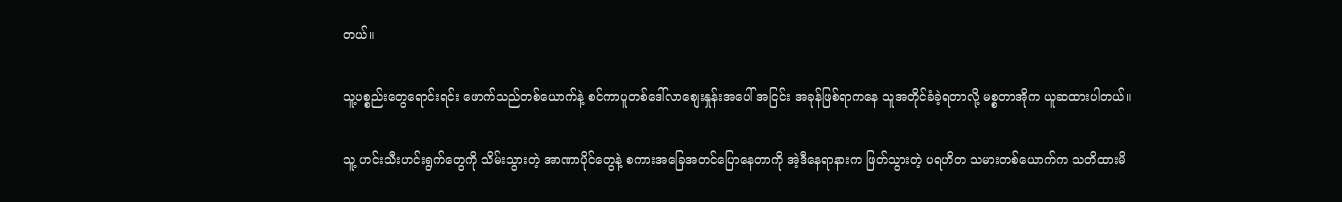တယ်။

သူ့ပစ္စည်းတွေရောင်းရင်း ဖောက်သည်တစ်ယောက်နဲ့ စင်ကာပူတစ်ဒေါ်လာစျေးနှုန်းအပေါ် အငြင်း အခုန်ဖြစ်ရာကနေ သူအတိုင်ခံခဲ့ရတာလို့ မစ္စတာအိုက ယူဆထားပါတယ်။

သူ့ ဟင်းသီးဟင်းရွက်တွေကို သိမ်းသွားတဲ့ အာဏာပိုင်တွေနဲ့ စကားအခြေအတင်ပြောနေတာကို အဲ့ဒီနေရာနားက ဖြတ်သွားတဲ့ ပရဟိတ သမားတစ်ယောက်က သတိထားမိ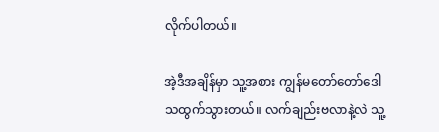လိုက်ပါတယ်။

အဲ့ဒီအချိန်မှာ သူ့အစား ကျွန်မတော်တော်ဒေါသထွက်သွားတယ်။ လက်ချည်းဗလာနဲ့လဲ သူ့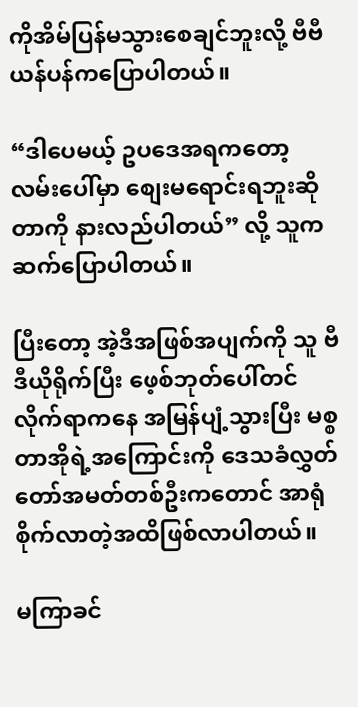ကိုအိမ်ပြန်မသွားစေချင်ဘူးလို့ ဗီဗီယန်ပန်ကပြောပါတယ်။

“ဒါပေမယ့် ဥပဒေအရကတော့ လမ်းပေါ်မှာ စျေးမရောင်းရဘူးဆိုတာကို နားလည်ပါတယ်” လို့ သူက ဆက်ပြောပါတယ်။

ပြီးတော့ အဲ့ဒီအဖြစ်အပျက်ကို သူ ဗီဒီယိုရိုက်ပြီး ဖေ့စ်ဘုတ်ပေါ်တင်လိုက်ရာကနေ အမြန်ပျံ့သွားပြီး မစ္စတာအိုရဲ့အကြောင်းကို ဒေသခံလွှတ်တော်အမတ်တစ်ဦးကတောင် အာရုံစိုက်လာတဲ့အထိဖြစ်လာပါတယ်။

မကြာခင်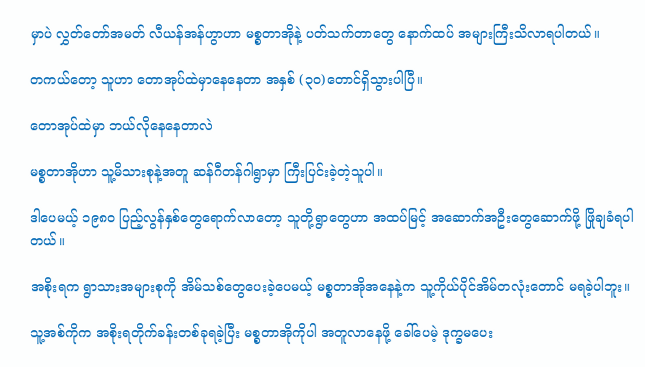မှာပဲ လွှတ်တော်အမတ် လီယန်အန်ဟွာဟာ မစ္စတာအိုနဲ့ ပတ်သက်တာတွေ နောက်ထပ် အများကြီးသိလာရပါတယ်။

တကယ်တော့ သူဟာ တောအုပ်ထဲမှာနေနေတာ အနှစ် (၃၀)တောင်ရှိသွားပါပြီ။

တောအုပ်ထဲမှာ ဘယ်လိုနေနေတာလဲ

မစ္စတာအိုဟာ သူ့မိသားစုနဲ့အတူ ဆန်ဂီတန်ဂါရွာမှာ ကြီးပြင်းခဲ့တဲ့သူပါ။

ဒါပေမယ့် ၁၉၈၀ ပြည့်လွန်နှစ်တွေရောက်လာတော့ သူတို့ရွာတွေဟာ အထပ်မြင့် အဆောက်အဦးတွေဆောက်ဖို့ ဖြိုချခံရပါတယ်။

အစိုးရက ရွာသားအများစုကို အိမ်သစ်တွေပေးခဲ့ပေမယ့် မစ္စတာအိုအနေနဲ့က သူ့ကိုယ်ပိုင်အိမ်တလုံးတောင် မရခဲ့ပါဘူး။

သူ့အစ်ကိုက အစိုးရတိုက်ခန်းတစ်ခုရခဲ့ပြီး မစ္စတာအိုကိုပါ အတူလာနေဖို့ ခေါ်ပေမဲ့ ဒုက္ခမပေး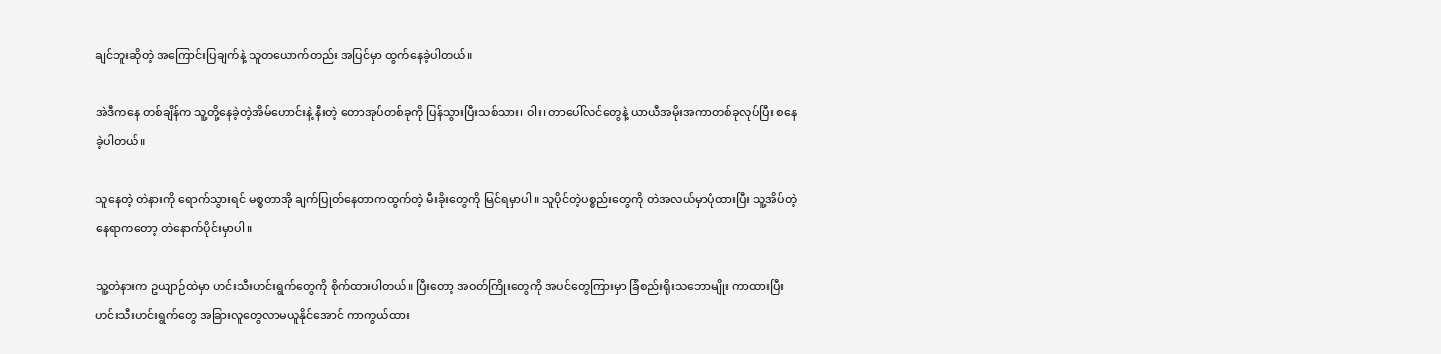ချင်ဘူးဆိုတဲ့ အကြောင်းပြချက်နဲ့ သူတယောက်တည်း အပြင်မှာ ထွက်နေခဲ့ပါတယ်။

အဲဒီကနေ တစ်ချိန်က သူ့တို့နေခဲ့တဲ့အိမ်ဟောင်းနဲ့ နီးတဲ့ တောအုပ်တစ်ခုကို ပြန်သွားပြီးသစ်သား၊ ဝါး၊ တာပေါ်လင်တွေနဲ့ ယာယီအမိုးအကာတစ်ခုလုပ်ပြီး စနေခဲ့ပါတယ်။

သူနေတဲ့ တဲနားကို ရောက်သွားရင် မစ္စတာအို ချက်ပြုတ်နေတာကထွက်တဲ့ မီးခိုးတွေကို မြင်ရမှာပါ။ သူပိုင်တဲ့ပစ္စည်းတွေကို တဲအလယ်မှာပုံထားပြီး သူ့အိပ်တဲ့ နေရာကတော့ တဲနောက်ပိုင်းမှာပါ။

သူ့တဲနားက ဥယျာဉ်ထဲမှာ ဟင်းသီးဟင်းရွက်တွေကို စိုက်ထားပါတယ်။ ပြီးတော့ အဝတ်ကြိုးတွေကို အပင်တွေကြားမှာ ခြံစည်းရိုးသဘောမျိုး ကာထားပြီး ဟင်းသီးဟင်းရွက်တွေ အခြားလူတွေလာမယူနိုင်အောင် ကာကွယ်ထား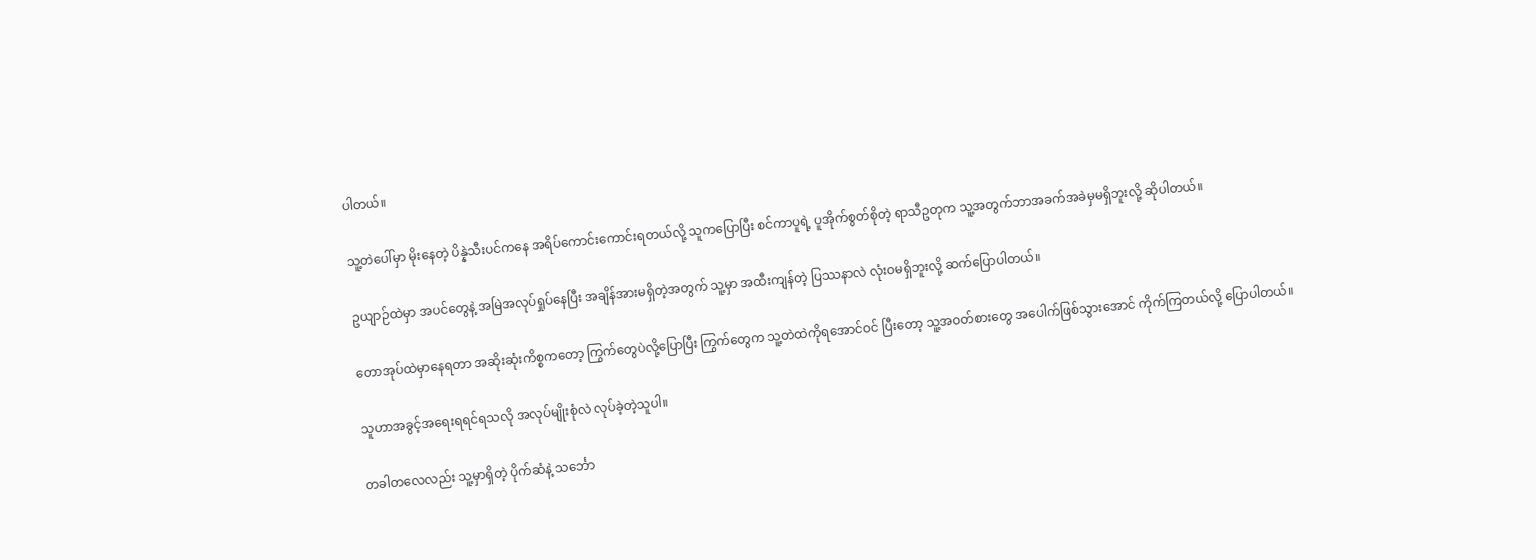ပါတယ်။

သူ့တဲပေါ်မှာ မိုးနေတဲ့ ပိန္နဲသီးပင်ကနေ အရိပ်ကောင်းကောင်းရတယ်လို့ သူကပြောပြီး စင်ကာပူရဲ့ ပူအိုက်စွတ်စိုတဲ့ ရာသီဥတုက သူ့အတွက်ဘာအခက်အခဲမှမရှိဘူးလို့ ဆိုပါတယ်။

ဥယျာဉ်ထဲမှာ အပင်တွေနဲ့ အမြဲအလုပ်ရှုပ်နေပြီး အချိန်အားမရှိတဲ့အတွက် သူ့မှာ အထီးကျန်တဲ့ ပြဿနာလဲ လုံးဝမရှိဘူးလို့ ဆက်ပြောပါတယ်။

တောအုပ်ထဲမှာနေရတာ အဆိုးဆုံးကိစ္စကတော့ ကြွက်တွေပဲလို့ပြောပြီး ကြွက်တွေက သူ့တဲထဲကိုရအောင်ဝင် ပြီးတော့ သူ့အဝတ်စားတွေ အပေါက်ဖြစ်သွားအောင် ကိုက်ကြတယ်လို့ ပြောပါတယ်။

သူဟာအခွင့်အရေးရရင်ရသလို အလုပ်မျိုးစုံလဲ လုပ်ခဲ့တဲ့သူပါ။

တခါတလေလည်း သူ့မှာရှိတဲ့ ပိုက်ဆံနဲ့ သင်္ဘော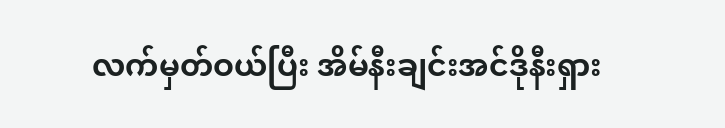လက်မှတ်ဝယ်ပြီး အိမ်နီးချင်းအင်ဒိုနီးရှား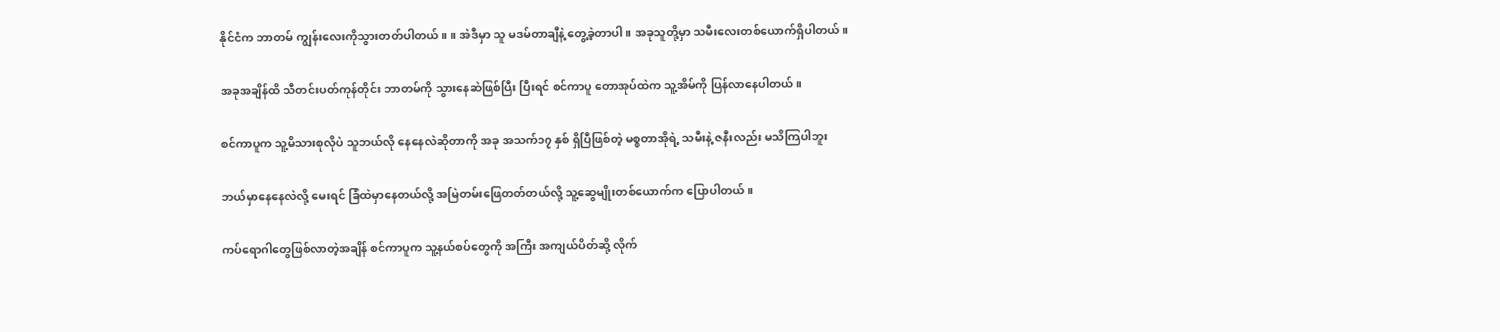နိုင်ငံက ဘာတမ် ကျွန်းလေးကိုသွားတတ်ပါတယ်။ ။ အဲဒီမှာ သူ မဒမ်တာချီနဲ့ တွေ့ခဲ့တာပါ။ အခုသူတို့မှာ သမီးလေးတစ်ယောက်ရှိပါတယ်။

အခုအချိန်ထိ သီတင်းပတ်ကုန်တိုင်း ဘာတမ်ကို သွားနေဆဲဖြစ်ပြီး ပြီးရင် စင်ကာပူ တောအုပ်ထဲက သူ့အိမ်ကို ပြန်လာနေပါတယ်။

စင်ကာပူက သူ့မိသားစုလိုပဲ သူဘယ်လို နေနေလဲဆိုတာကို အခု အသက်၁၇ နှစ် ရှိပြီဖြစ်တဲ့ မစ္စတာအိုရဲ့ သမီးနဲ့ ဇနီးလည်း မသိကြပါဘူး

ဘယ်မှာနေနေလဲလို့ မေးရင် ခြံထဲမှာနေတယ်လို့ အမြဲတမ်းဖြေတတ်တယ်လို့ သူ့ဆွေမျိုးတစ်ယောက်က ပြောပါတယ်။

ကပ်ရောဂါတွေဖြစ်လာတဲ့အချိန် စင်ကာပူက သူ့နယ်စပ်တွေကို အကြီး အကျယ်ပိတ်ဆို့ လိုက်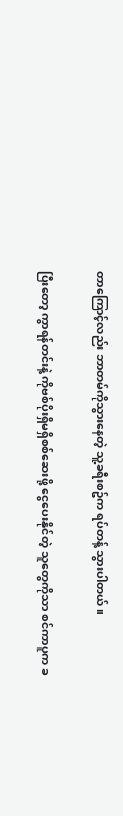တာ‌ကြောင့်လည်း ဘာတမ်ကိုသွားနေတဲ့ သူ့ခရီးစဥ်က ရပ်တန့် သွားပါတယ်။

ပြီးတော့ ကွာရန်တင်းနဲ့ ကိုဗစ်ပိုးရှိမရှိစစ်ဆေးဖို့ ငွေပေးနိုင်တဲ့ သူတွေကိုသာ စင်ကာပူက ခ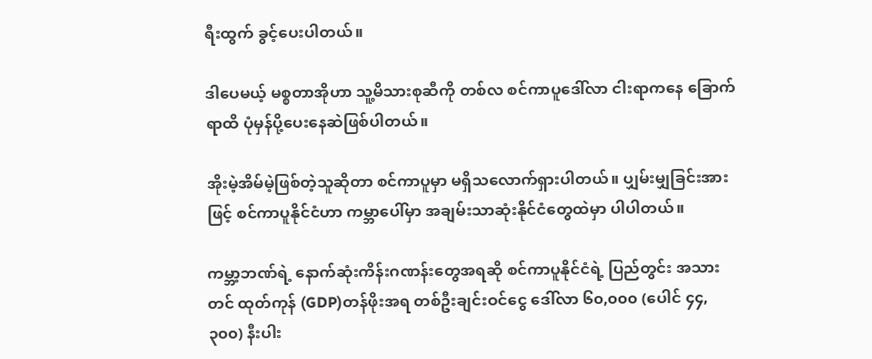ရီးထွက် ခွင့်ပေးပါတယ်။

ဒါပေမယ့် မစ္စတာအိုဟာ သူ့မိသားစုဆီကို တစ်လ စင်ကာပူဒေါ်လာ ငါးရာကနေ ခြောက်ရာထိ ပုံမှန်ပို့ပေးနေဆဲဖြစ်ပါတယ်။

အိုးမဲ့အိမ်မဲ့ဖြစ်တဲ့သူဆိုတာ စင်ကာပူမှာ မရှိသလောက်ရှားပါတယ်။ ပျှမ်းမျှခြင်းအားဖြင့် စင်ကာပူနိုင်ငံဟာ ကမ္ဘာပေါ်မှာ အချမ်းသာဆုံးနိုင်ငံတွေထဲမှာ ပါပါတယ်။

ကမ္ဘာ့ဘဏ်ရဲ့ နောက်ဆုံးကိန်းဂဏန်းတွေအရဆို စင်ကာပူနိုင်ငံရဲ့ ပြည်တွင်း အသားတင် ထုတ်ကုန် (GDP)တန်ဖိုးအရ တစ်ဦးချင်းဝင်ငွေ ဒေါ်လာ ၆၀,၀၀၀ (ပေါင် ၄၄,၃၀၀) နီးပါး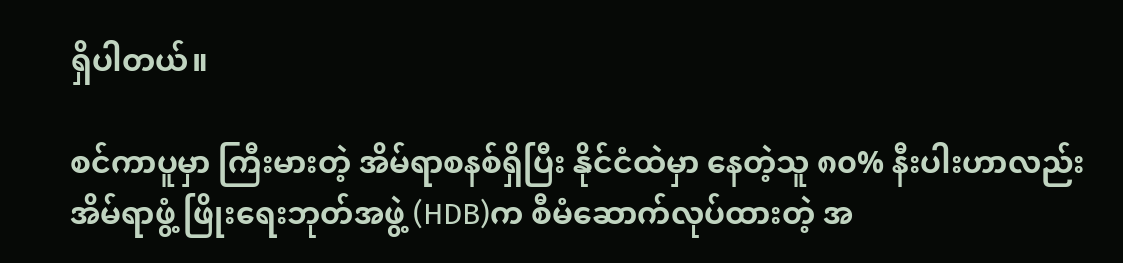ရှိပါတယ်။

စင်ကာပူမှာ ကြီးမားတဲ့ အိမ်ရာစနစ်ရှိပြီး နိုင်ငံထဲမှာ နေတဲ့သူ ၈၀% နီးပါးဟာလည်း အိမ်ရာဖွံ့ ဖြိုးရေးဘုတ်အဖွဲ့ (HDB)က စီမံဆောက်လုပ်ထားတဲ့ အ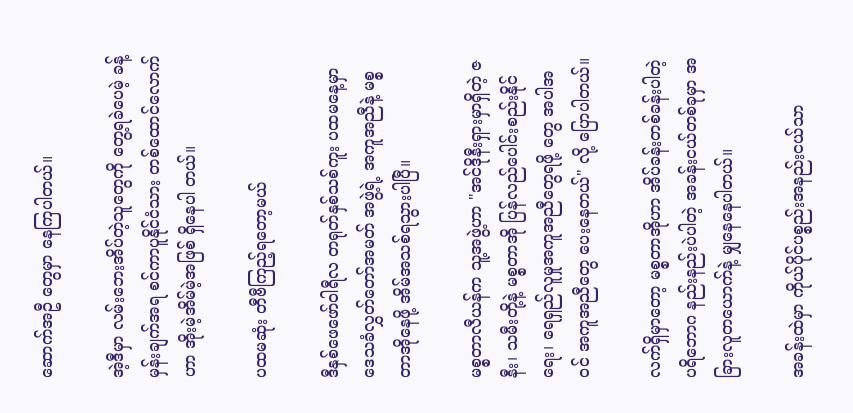ဆောက်အဦ တွေမှာ နေကြပါတယ်။

အဲ့ဒီမှာ လမ်းဘေးအိပ်တဲ့သူတွေကို တွေ့ရခဲပေမဲ့ ခန့်မှန်းချက်အရ စင်ကာပူနိုင်ငံသား တစ်ထောင်လောက်ဟာ အိုးမဲ့အိမ်မဲ့အဖြစ် ရှိနေပါ တယ်။

ပထမဆုံး တီဗီကြည့်ရတော့မယ်

ဒီနှစ်ဖေဖော်ဝါရီလ တရုတ်နှစ်သစ်ကူး ပထမနေ့မှာ ဒေသခံလွှတ်တော်အမတ် အဖွဲ့ရဲ့ အကူအညီနဲ့ မစ္စတာအိုနေဖို့ အိမ်အသစ်ရသွားပါပြီ။

မစ္စတာလီယန်က သူ့အဖွဲ့ဟာ "အင်ဒိုနီးရှားမှာရှိတဲ့ ဇနီး၊ သမီးတို့နဲ့ မစ္စတာအို ပြန်လည်ပေါင်းစည်းနိုင်ရေး၊ ရေရှည်လူမှုအကူအညီတွေရဖို့ တွေ အပါအဝင် အကူအညီတွေ ပေးနေတယ်" လို့ ပြောပါတယ်။

လက်ရှိမှာတော့ မစ္စတာအိုဟာ အိပ်ခန်းတစ်ခန်းပါတဲ့ ပရိဘောဂ နည်းနည်းပဲပါတဲ့ အခန်းငယ်တစ်ခုမှာ အခြားလူတယောက်နဲ့ မျှနေနေပါတယ်။

အခန်းထဲမှာ ကိုယ်ပိုင်ပစ္စည်းအနည်းငယ်သာ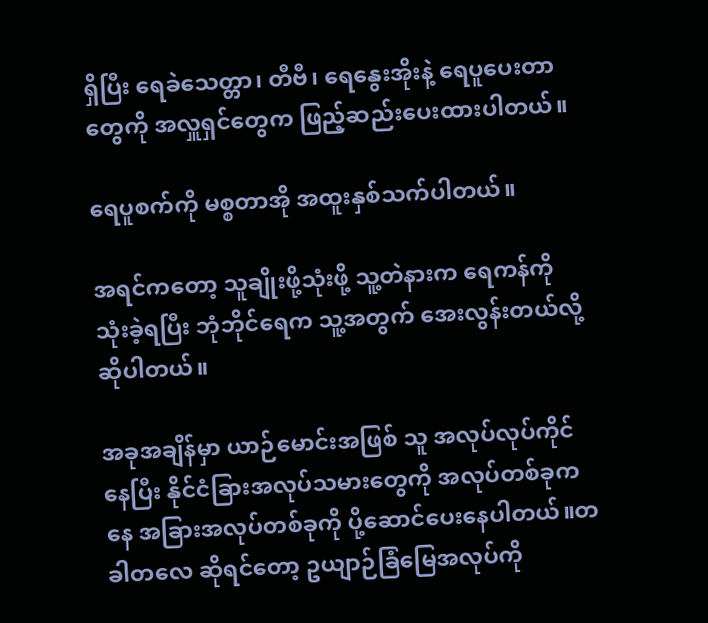ရှိပြီး ရေခဲသေတ္တာ၊ တီဗီ၊ ရေနွေးအိုးနဲ့ ရေပူပေးတာတွေကို အလှူရှင်တွေက ဖြည့်ဆည်းပေးထားပါတယ်။

ရေပူစက်ကို မစ္စတာအို အထူးနှစ်သက်ပါတယ်။

အရင်ကတော့ သူချိုးဖို့သုံးဖို့ သူ့တဲနားက ရေကန်ကို သုံးခဲ့ရပြီး ဘုံဘိုင်ရေက သူ့အတွက် အေးလွန်းတယ်လို့ ဆိုပါတယ်။

အခုအချိန်မှာ ယာဉ်မောင်းအဖြစ် သူ အလုပ်လုပ်ကိုင်နေပြီး နိုင်ငံခြားအလုပ်သမားတွေကို အလုပ်တစ်ခုကနေ အခြားအလုပ်တစ်ခုကို ပို့ဆောင်ပေးနေပါတယ်။တခါတလေ ဆိုရင်တော့ ဥယျာဉ်ခြံမြေအလုပ်ကို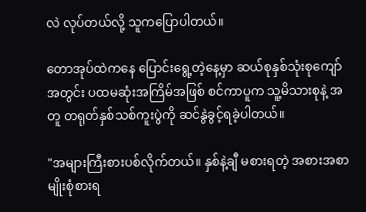လဲ လုပ်တယ်လို့ သူကပြောပါတယ်။

တောအုပ်ထဲကနေ ပြောင်းရွေ့တဲ့နေ့မှာ ဆယ်စုနှစ်သုံးစုကျော်အတွင်း ပထမဆုံးအကြိမ်အဖြစ် စင်ကာပူက သူ့မိသားစုနဲ့ အတူ တရုတ်နှစ်သစ်ကူးပွဲကို ဆင်နွဲခွင့်ရခဲ့ပါတယ်။

"အများကြီးစားပစ်လိုက်တယ်။ နှစ်နဲ့ချီ မစားရတဲ့ အစားအစာမျိုးစုံစားရ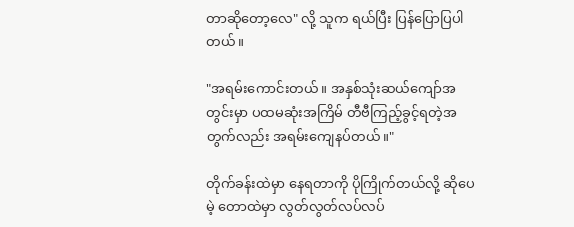တာဆိုတော့လေ" လို့ သူက ရယ်ပြီး ပြန်ပြောပြပါတယ်။

"အရမ်းကောင်းတယ်။ အနှစ်သုံးဆယ်ကျော်အတွင်းမှာ ပထမဆုံးအကြိမ် တီဗီကြည့်ခွင့်ရတဲ့အတွက်လည်း အရမ်းကျေနပ်တယ်။"

တိုက်ခန်းထဲမှာ နေရတာကို ပိုကြိုက်တယ်လို့ ဆိုပေမဲ့ တောထဲမှာ လွတ်လွတ်လပ်လပ်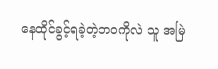နေထိုင်ခွင့်ရခဲ့တဲ့ဘဝကိုလဲ သူ အမြဲ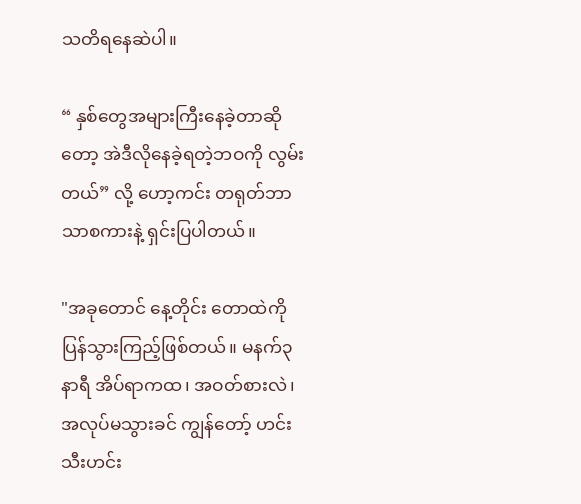သတိရနေဆဲပါ။

“ နှစ်တွေအများကြီးနေခဲ့တာဆိုတော့ အဲဒီလိုနေခဲ့ရတဲ့ဘဝကို လွမ်းတယ်” လို့ ဟော့ကင်း တရုတ်ဘာသာစကားနဲ့ ရှင်းပြပါတယ်။

"အခုတောင် နေ့တိုင်း တောထဲကို ပြန်သွားကြည့်ဖြစ်တယ်။ မနက်၃နာရီ အိပ်ရာကထ၊ အဝတ်စားလဲ၊ အလုပ်မသွားခင် ကျွန်တော့် ဟင်းသီးဟင်း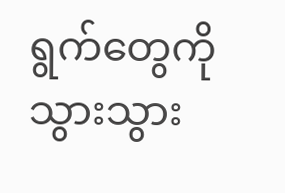ရွက်တွေကို သွားသွား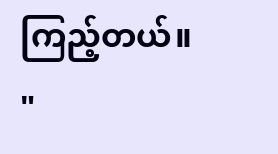ကြည့်တယ်။ "